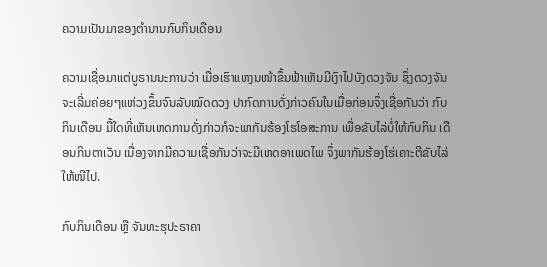ຄວາມເປັນມາຂອງຕຳນານກົບກິນເດືອນ

ຄວາມເຊື່ອມາແຕ່ບູຣານນະການວ່າ ເມື່ອເຮົາແຫງນໜ້າຂຶ້ນຟ້າເຫັນມີເງົາໄປບັງດວງຈັນ ຊຶ່ງດວງຈັນຈະເລີ່ມຄ່ອຍໆແຫ່ວງຂຶ້ນຈົນລັບໝົດດວງ ປາກົດການດັ່ງກ່າວຄົນໃນເມື່ອກ່ອນຈຶ່ງເຊື່ອກັນວ່າ ກົບກິນເດືອນ ມື້ໃດທີ່ເຫັນເຫດການດັ່ງກ່າວກໍຈະພາກັນຮ້ອງໂຮໂອສະການ ເພື່ອຂັບໄລ່ບໍ່ໃຫ້ກົບກິນ ເດືອນກິນຕາເວັນ ເນື່ອງຈາກມີຄວາມເຊື່ອກັນວ່າຈະມີເຫດອາເພດໄພ ຈຶ່ງພາກັນຮ້ອງໂຮ່ເຄາະຕີຂັບໄລ່ໃຫ້ໜີໄປ.

ກົບກິນເດືອນ ຫຼື ຈັນທະຮຸປະຣາຄາ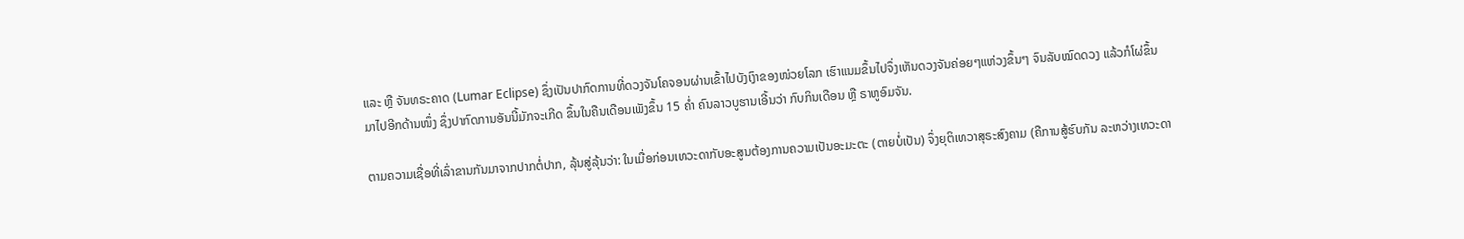ແລະ ຫຼື ຈັນທຣະຄາດ (Lumar Eclipse) ຊຶ່ງເປັນປາກົດການທີ່ດວງຈັນໂຄຈອນຜ່ານເຂົ້າໄປບັງເງົາຂອງໜ່ວຍໂລກ ເຮົາແນມຂຶ້ນໄປຈຶ່ງເຫັນດວງຈັນຄ່ອຍໆແຫ່ວງຂຶ້ນໆ ຈົນລັບໝົດດວງ ແລ້ວກໍໂຜ່ຂຶ້ນມາໄປອີກດ້ານໜຶ່ງ ຊຶ່ງປາກົດການອັນນີ້ມັກຈະເກີດ ຂຶ້ນໃນຄືນເດືອນເພັງຂຶ້ນ 15 ຄໍ່າ ຄົນລາວບູຮານເອີ້ນວ່າ ກົບກິນເດືອນ ຫຼື ຣາຫູອົມຈັນ.

ຕາມຄວາມເຊື່ອທີ່ເລົ່າຂານກັນມາຈາກປາກຕໍ່ປາກ, ລຸ້ນສູ່ລຸ້ນວ່າ: ໃນເມື່ອກ່ອນເທວະດາກັບອະສູນຕ້ອງການຄວາມເປັນອະມະຕະ (ຕາຍບໍ່ເປັນ) ຈຶ່ງຍຸຕິເທວາສຸຣະສົງຄາມ (ຄືການສູ້ຮົບກັນ ລະຫວ່າງເທວະດາ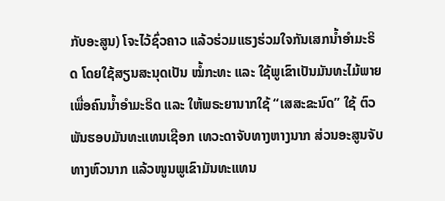ກັບອະສູນ) ໂຈະໄວ້ຊົ່ວຄາວ ແລ້ວຮ່ວມແຮງຮ່ວມໃຈກັນເສກນ້ຳອຳມະຣິດ ໂດຍໃຊ້ສຽນສະນຸດເປັນ ໝໍ້ກະທະ ແລະ ໃຊ້ພູເຂົາເປັນມັນທະໄມ້ພາຍ ເພື່ອຄົນນໍ້າອໍາມະຣິດ ແລະ ໃຫ້ພຣະຍານາກໃຊ້ “ເສສະຂະນົດ” ໃຊ້ ຕົວພັນຮອບມັນທະແທນເຊືອກ ເທວະດາຈັບທາງຫາງນາກ ສ່ວນອະສູນຈັບທາງຫົວນາກ ແລ້ວໜູນພູເຂົາມັນທະແທນ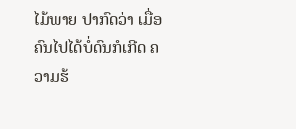ໄມ້ພາຍ ປາກົດວ່າ ເມື່ອຄົນໄປໄດ້ບໍ່ດົນກໍເກີດ ຄວາມຮ້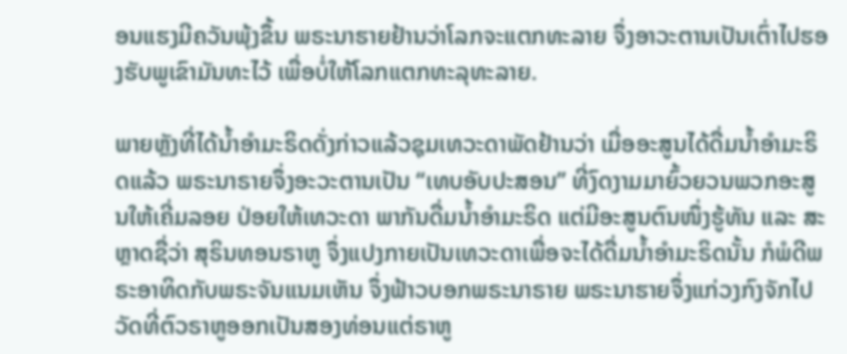ອນແຮງມີຄວັນພຸ້ງຂຶ້ນ ພຣະນາຮາຍຢ້ານວ່າໂລກຈະແຕກທະລາຍ ຈຶ່ງອາວະຕານເປັນເຕົ່າໄປຮອງຮັບພູເຂົາມັນທະໄວ້ ເພື່ອບໍ່ໃຫ້ໂລກແຕກທະລຸທະລາຍ.

ພາຍຫຼັງທີ່ໄດ້ນໍ້າອໍາມະຣິດດັ່ງກ່າວແລ້ວຊຸມເທວະດາພັດຢ້ານວ່າ ເມື່ອອະສູນໄດ້ດື່ມນ້ຳອຳມະຣິດແລ້ວ ພຣະນາຣາຍຈຶ່ງອະວະຕານເປັນ “ເທບອັບປະສອນ” ທີ່ງົດງາມມາຍົ້ວຍວນພວກອະສູນໃຫ້ເຄີ່ມລອຍ ປ່ອຍໃຫ້ເທວະດາ ພາກັນດື່ມນ້ຳອຳມະຣິດ ແຕ່ມີອະສູນຕົນໜຶ່ງຮູ້ທັນ ແລະ ສະຫຼາດຊື່ວ່າ ສຸຣິນທອນຣາຫູ ຈຶ່ງແປງກາຍເປັນເທວະດາເພື່ອຈະໄດ້ດື່ມນໍ້າອໍາມະຣິດນັ້ນ ກໍພໍດີພຣະອາທິດກັບພຣະຈັນແນມເຫັນ ຈຶ່ງຟ້າວບອກພຣະນາຣາຍ ພຣະນາຮາຍຈຶ່ງແກ່ວງກົງຈັກໄປ ວັດທີ່ຕົວຣາຫູອອກເປັນສອງທ່ອນແຕ່ຣາຫູ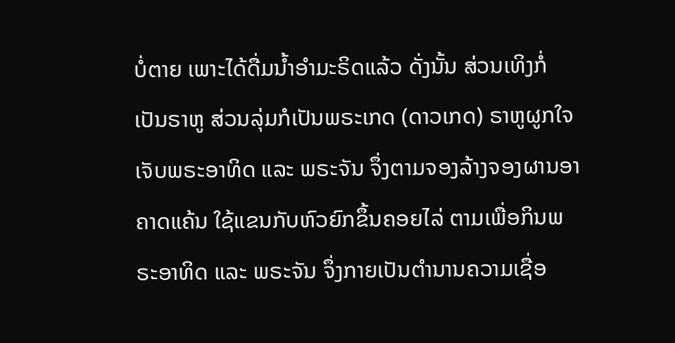ບໍ່ຕາຍ ເພາະໄດ້ດື່ມນໍ້າອໍາມະຣິດແລ້ວ ດັ່ງນັ້ນ ສ່ວນເທິງກໍ່ເປັນຣາຫູ ສ່ວນລຸ່ມກໍເປັນພຣະເກດ (ດາວເກດ) ຣາຫູຜູກໃຈເຈັບພຣະອາທິດ ແລະ ພຣະຈັນ ຈຶ່ງຕາມຈອງລ້າງຈອງຜານອາຄາດແຄ້ນ ໃຊ້ແຂນກັບຫົວຍົກຂຶ້ນຄອຍໄລ່ ຕາມເພື່ອກິນພຣະອາທິດ ແລະ ພຣະຈັນ ຈຶ່ງກາຍເປັນຕໍານານຄວາມເຊື່ອ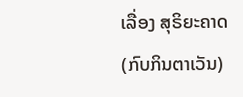ເລື່ອງ ສຸຣິຍະຄາດ (ກົບກິນຕາເວັນ)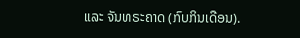ແລະ ຈັນທຣະຄາດ (ກົບກິນເດືອນ).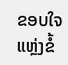ຂອບໃຈ ແຫຼ່ງຂໍ້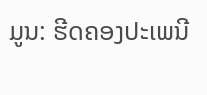ມູນ: ຮີດຄອງປະເພນີ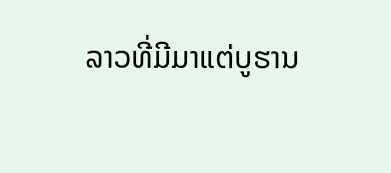ລາວທີ່ມີມາແຕ່ບູຮານ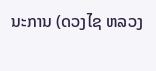ນະການ (ດວງໄຊ ຫລວງ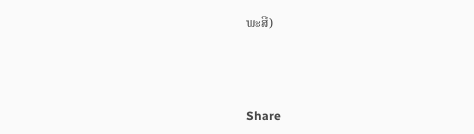ພະສີ)



Share